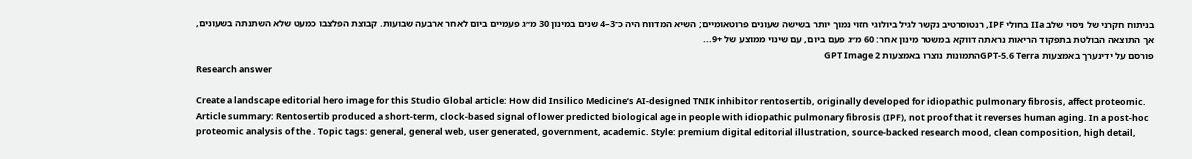בניתוח חקרני של ניסוי שלב IIa בחולי IPF, רנטוסרטיב נקשר לגיל ביולוגי חזוי נמוך יותר בשישה שעונים פרוטאומיים; השיא המדווח היה כ־3–4 שנים במינון 30 מ״ג פעמיים ביום לאחר ארבעה שבועות. קבוצת הפלצבו כמעט שלא השתנתה בשעונים, אך התוצאה הבולטת בתפקוד הריאות נראתה דווקא במשטר מינון אחר: 60 מ״ג פעם ביום, עם שינוי ממוצע של +9...
פורסם על ידינערך באמצעות GPT-5.6 Terraהתמונות נוצרו באמצעות GPT Image 2
Research answer

Create a landscape editorial hero image for this Studio Global article: How did Insilico Medicine’s AI-designed TNIK inhibitor rentosertib, originally developed for idiopathic pulmonary fibrosis, affect proteomic. Article summary: Rentosertib produced a short-term, clock-based signal of lower predicted biological age in people with idiopathic pulmonary fibrosis (IPF), not proof that it reverses human aging. In a post-hoc proteomic analysis of the . Topic tags: general, general web, user generated, government, academic. Style: premium digital editorial illustration, source-backed research mood, clean composition, high detail,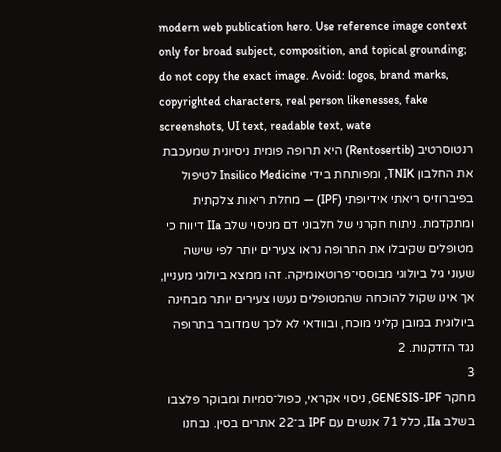modern web publication hero. Use reference image context only for broad subject, composition, and topical grounding; do not copy the exact image. Avoid: logos, brand marks, copyrighted characters, real person likenesses, fake screenshots, UI text, readable text, wate
רנטוסרטיב (Rentosertib) היא תרופה פומית ניסיונית שמעכבת את החלבון TNIK, ומפותחת בידי Insilico Medicine לטיפול בפיברוזיס ריאתי אידיופתי (IPF) — מחלת ריאות צלקתית ומתקדמת. ניתוח חקרני של חלבוני דם מניסוי שלב IIa דיווח כי מטופלים שקיבלו את התרופה נראו צעירים יותר לפי שישה שעוני גיל ביולוגי מבוססי־פרוטאומיקה. זהו ממצא ביולוגי מעניין, אך אינו שקול להוכחה שהמטופלים נעשו צעירים יותר מבחינה ביולוגית במובן קליני מוכח, ובוודאי לא לכך שמדובר בתרופה נגד הזדקנות. 2
3
מחקר GENESIS-IPF, ניסוי אקראי, כפול־סמיות ומבוקר פלצבו בשלב IIa, כלל 71 אנשים עם IPF ב־22 אתרים בסין. נבחנו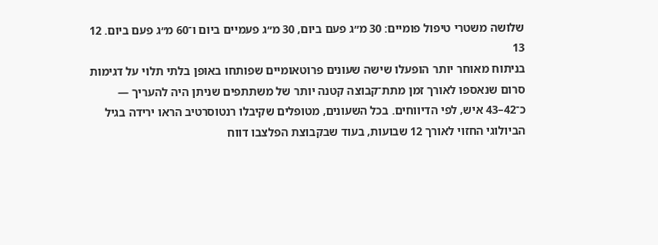שלושה משטרי טיפול פומיים: 30 מ״ג פעם ביום, 30 מ״ג פעמיים ביום ו־60 מ״ג פעם ביום. 12
13
בניתוח מאוחר יותר הופעלו שישה שעונים פרוטאומיים שפותחו באופן בלתי תלוי על דגימות סרום שנאספו לאורך זמן מתת־קבוצה קטנה יותר של משתתפים שניתן היה להעריך — כ־42–43 איש, לפי הדיווחים. בכל השעונים, מטופלים שקיבלו רנטוסרטיב הראו ירידה בגיל הביולוגי החזוי לאורך 12 שבועות, בעוד שבקבוצת הפלצבו דווח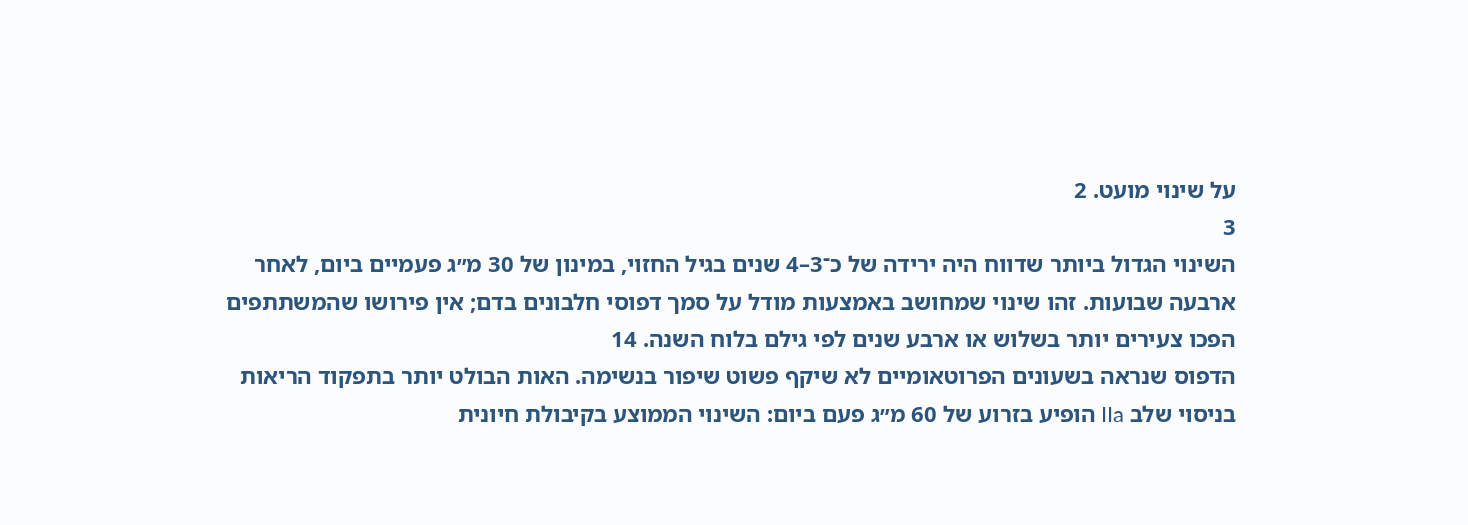על שינוי מועט. 2
3
השינוי הגדול ביותר שדווח היה ירידה של כ־3–4 שנים בגיל החזוי, במינון של 30 מ״ג פעמיים ביום, לאחר ארבעה שבועות. זהו שינוי שמחושב באמצעות מודל על סמך דפוסי חלבונים בדם; אין פירושו שהמשתתפים הפכו צעירים יותר בשלוש או ארבע שנים לפי גילם בלוח השנה. 14
הדפוס שנראה בשעונים הפרוטאומיים לא שיקף פשוט שיפור בנשימה. האות הבולט יותר בתפקוד הריאות בניסוי שלב IIa הופיע בזרוע של 60 מ״ג פעם ביום: השינוי הממוצע בקיבולת חיונית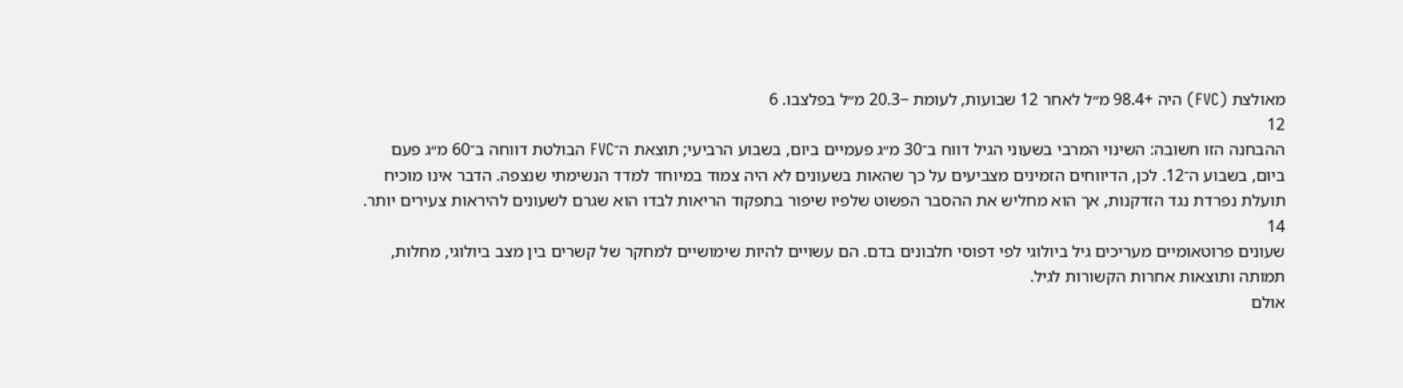מאולצת (FVC) היה +98.4 מ״ל לאחר 12 שבועות, לעומת −20.3 מ״ל בפלצבו. 6
12
ההבחנה הזו חשובה: השינוי המרבי בשעוני הגיל דווח ב־30 מ״ג פעמיים ביום, בשבוע הרביעי; תוצאת ה־FVC הבולטת דווחה ב־60 מ״ג פעם ביום, בשבוע ה־12. לכן, הדיווחים הזמינים מצביעים על כך שהאות בשעונים לא היה צמוד במיוחד למדד הנשימתי שנצפה. הדבר אינו מוכיח תועלת נפרדת נגד הזדקנות, אך הוא מחליש את ההסבר הפשוט שלפיו שיפור בתפקוד הריאות לבדו הוא שגרם לשעונים להיראות צעירים יותר. 14
שעונים פרוטאומיים מעריכים גיל ביולוגי לפי דפוסי חלבונים בדם. הם עשויים להיות שימושיים למחקר של קשרים בין מצב ביולוגי, מחלות, תמותה ותוצאות אחרות הקשורות לגיל.
אולם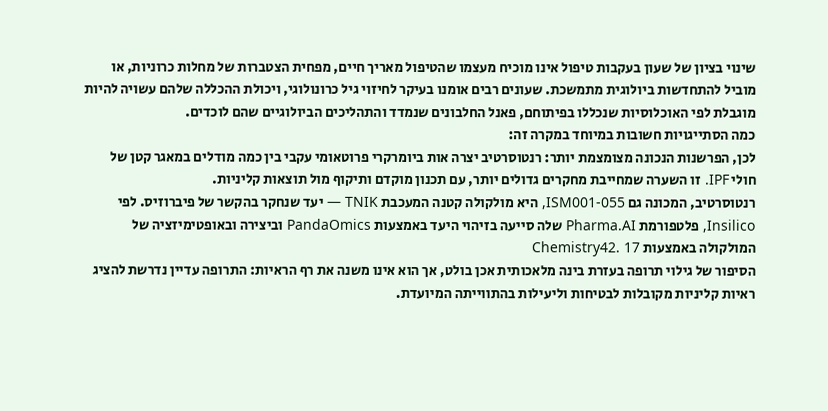שינוי בציון של שעון בעקבות טיפול אינו מוכיח מעצמו שהטיפול מאריך חיים, מפחית הצטברות של מחלות כרוניות, או מוביל להתחדשות ביולוגית מתמשכת. שעונים רבים אומנו בעיקר לחיזוי גיל כרונולוגי, ויכולת ההכללה שלהם עשויה להיות מוגבלת לפי האוכלוסיות שנכללו בפיתוחם, פאנל החלבונים שנמדד והתהליכים הביולוגיים שהם לוכדים.
כמה הסתייגויות חשובות במיוחד במקרה זה:
לכן, הפרשנות הנכונה מצומצמת יותר: רנטוסרטיב יצרה אות ביומרקרי פרוטאומי עקבי בין כמה מודלים במאגר קטן של חולי IPF. זו השערה שמחייבת מחקרים גדולים יותר, עם תכנון מוקדם ותיקוף מול תוצאות קליניות.
רנטוסרטיב, המכונה גם ISM001-055, היא מולקולה קטנה המעכבת TNIK — יעד שנחקר בהקשר של פיברוזיס. לפי Insilico, פלטפורמת Pharma.AI שלה סייעה בזיהוי היעד באמצעות PandaOmics וביצירה ובאופטימיזציה של המולקולה באמצעות Chemistry42. 17
הסיפור של גילוי תרופה בעזרת בינה מלאכותית אכן בולט, אך הוא אינו משנה את רף הראיות: התרופה עדיין נדרשת להציג ראיות קליניות מקובלות לבטיחות וליעילות בהתווייתה המיועדת.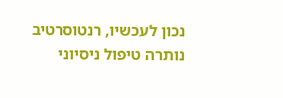נכון לעכשיו, רנטוסרטיב נותרה טיפול ניסיוני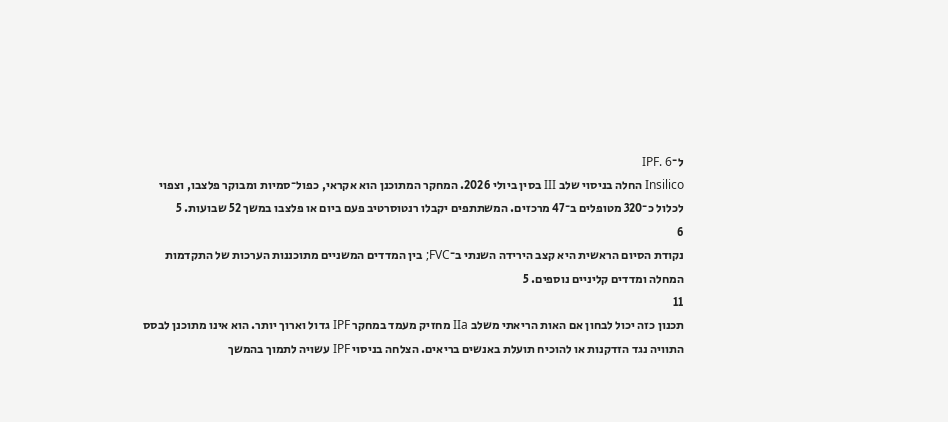ל־IPF. 6
Insilico החלה בניסוי שלב III בסין ביולי 2026. המחקר המתוכנן הוא אקראי, כפול־סמיות ומבוקר פלצבו, וצפוי לכלול כ־320 מטופלים ב־47 מרכזים. המשתתפים יקבלו רנטוסרטיב פעם ביום או פלצבו במשך 52 שבועות. 5
6
נקודת הסיום הראשית היא קצב הירידה השנתי ב־FVC; בין המדדים המשניים מתוכננות הערכות של התקדמות המחלה ומדדים קליניים נוספים. 5
11
תכנון כזה יכול לבחון אם האות הריאתי משלב IIa מחזיק מעמד במחקר IPF גדול וארוך יותר. הוא אינו מתוכנן לבסס התוויה נגד הזדקנות או להוכיח תועלת באנשים בריאים. הצלחה בניסוי IPF עשויה לתמוך בהמשך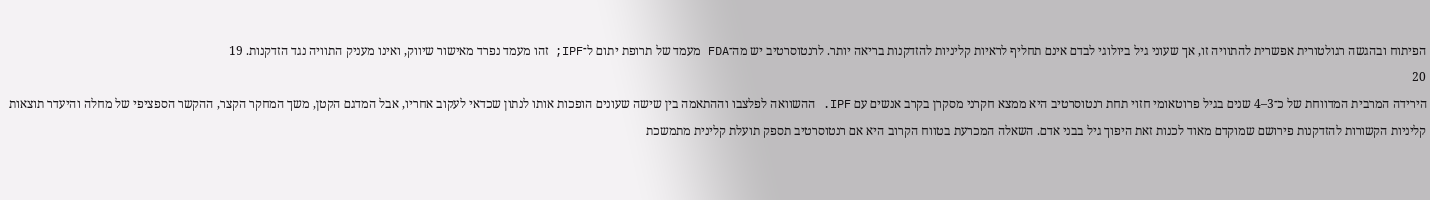הפיתוח ובהגשה רגולטורית אפשרית להתוויה זו, אך שעוני גיל ביולוגי לבדם אינם תחליף לראיות קליניות להזדקנות בריאה יותר. לרנטוסרטיב יש מה־FDA מעמד של תרופת יתום ל־IPF; זהו מעמד נפרד מאישור שיווק, ואינו מעניק התוויה נגד הזדקנות. 19
20
הירידה המרבית המדווחת של כ־3–4 שנים בגיל פרוטאומי חזוי תחת רנטוסרטיב היא ממצא חקרני מסקרן בקרב אנשים עם IPF. ההשוואה לפלצבו וההתאמה בין שישה שעונים הופכות אותו לנתון שכדאי לעקוב אחריו, אבל המדגם הקטן, משך המחקר הקצר, ההקשר הספציפי של מחלה והיעדר תוצאות קליניות הקשורות להזדקנות פירושם שמוקדם מאוד לכנות זאת היפוך גיל בבני אדם. השאלה המכרעת בטווח הקרוב היא אם רנטוסרטיב תספק תועלת קלינית מתמשכת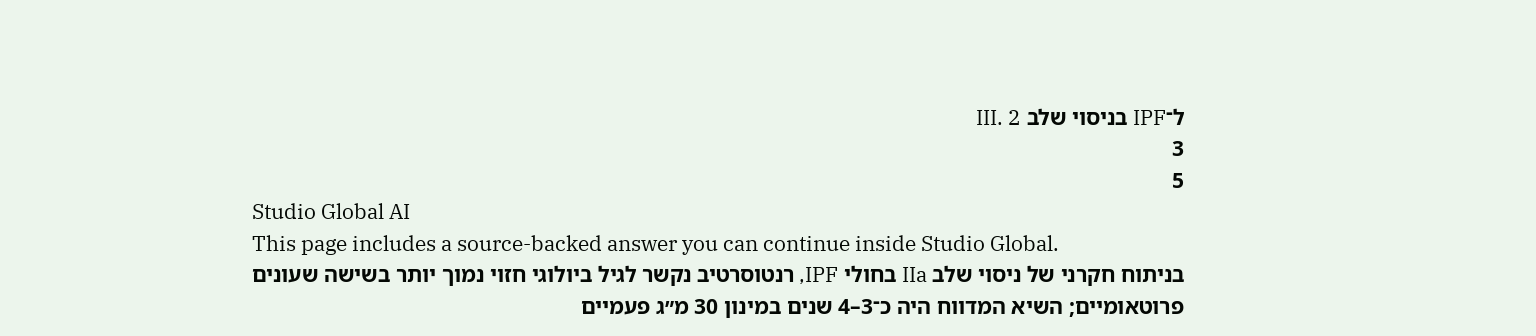ל־IPF בניסוי שלב III. 2
3
5
Studio Global AI
This page includes a source-backed answer you can continue inside Studio Global.
בניתוח חקרני של ניסוי שלב IIa בחולי IPF, רנטוסרטיב נקשר לגיל ביולוגי חזוי נמוך יותר בשישה שעונים פרוטאומיים; השיא המדווח היה כ־3–4 שנים במינון 30 מ״ג פעמיים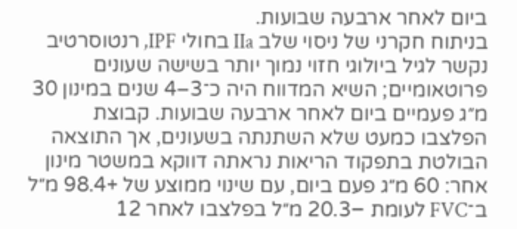ביום לאחר ארבעה שבועות.
בניתוח חקרני של ניסוי שלב IIa בחולי IPF, רנטוסרטיב נקשר לגיל ביולוגי חזוי נמוך יותר בשישה שעונים פרוטאומיים; השיא המדווח היה כ־3–4 שנים במינון 30 מ״ג פעמיים ביום לאחר ארבעה שבועות. קבוצת הפלצבו כמעט שלא השתנתה בשעונים, אך התוצאה הבולטת בתפקוד הריאות נראתה דווקא במשטר מינון אחר: 60 מ״ג פעם ביום, עם שינוי ממוצע של +98.4 מ״ל ב־FVC לעומת −20.3 מ״ל בפלצבו לאחר 12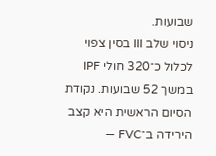שבועות.
ניסוי שלב III בסין צפוי לכלול כ־320 חולי IPF במשך 52 שבועות. נקודת הסיום הראשית היא קצב הירידה ב־FVC —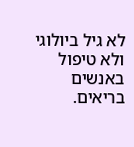לא גיל ביולוגי ולא טיפול באנשים בריאים.